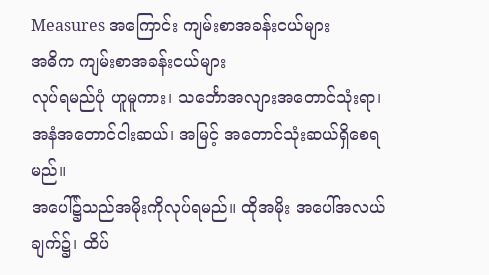Measures အကြောင်း ကျမ်းစာအခန်းငယ်များ
အဓိက ကျမ်းစာအခန်းငယ်များ
လုပ်ရမည်ပုံ ဟူမူကား၊ သင်္ဘောအလျားအတောင်သုံးရာ၊ အနံအတောင်ငါးဆယ်၊ အမြင့် အတောင်သုံးဆယ်ရှိစေရမည်။
အပေါ်၌သည်အမိုးကိုလုပ်ရမည်။ ထိုအမိုး အပေါ်အလယ်ချက်၌၊ ထိပ်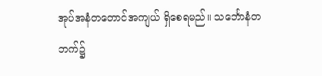အုပ်အနံတတောင်အကျယ် ရှိစေရမည်။ သင်္ဘောနံတဘက်၌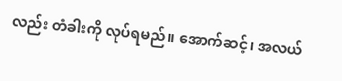လည်း တံခါးကို လုပ်ရမည်။ အောက်ဆင့်၊ အလယ်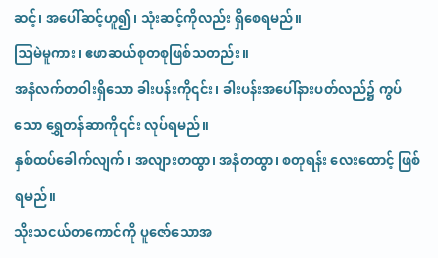ဆင့်၊ အပေါ်ဆင့်ဟူ၍၊ သုံးဆင့်ကိုလည်း ရှိစေရမည်။
ဩမဲမူကား၊ ဧဖာဆယ်စုတစုဖြစ်သတည်း။
အနံလက်တဝါးရှိသော ခါးပန်းကို၎င်း၊ ခါးပန်းအပေါ်နားပတ်လည်၌ ကွပ်သော ရွှေတန်ဆာကို၎င်း လုပ်ရမည်။
နှစ်ထပ်ခေါက်လျက်၊ အလျားတထွာ၊ အနံတထွာ၊ စတုရန်း လေးထောင့် ဖြစ်ရမည်။
သိုးသငယ်တကောင်ကို ပူဇော်သောအ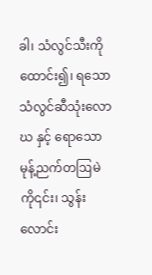ခါ၊ သံလွင်သီးကိုထောင်း၍၊ ရသော သံလွင်ဆီသုံးလောဃ နှင့် ရောသော မုန့်ညက်တဩမဲကို၎င်း၊ သွန်းလောင်း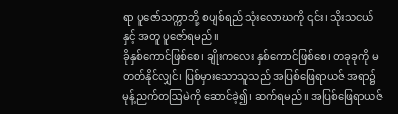ရာ ပူဇော်သက္ကာဘို့ စပျစ်ရည် သုံးလောဃကို ၎င်း၊ သိုးသငယ်နှင့် အတူ ပူဇော်ရမည်။
ခိုနှစ်ကောင်ဖြစ်စေ၊ ချိုးကလေး နှစ်ကောင်ဖြစ်စေ၊ တခုခုကို မတတ်နိုင်လျှင်၊ ပြစ်မှားသောသူသည် အပြစ်ဖြေရာယဇ် အရာ၌ မုန့်ညက်တဩမဲကို ဆောင်ခဲ့၍၊ ဆက်ရမည်။ အပြစ်ဖြေရာယဇ်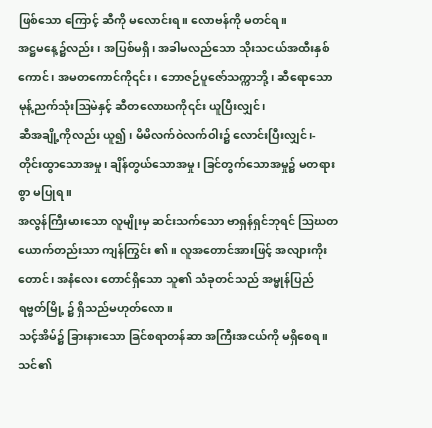ဖြစ်သော ကြောင့် ဆီကို မလောင်းရ။ လောဗန်ကို မတင်ရ။
အဋ္ဌမနေ့၌လည်း၊ အပြစ်မရှိ၊ အခါမလည်သော သိုးသငယ်အထီးနှစ်ကောင်၊ အမတကောင်ကို၎င်း၊ ဘောဇဉ်ပူဇော်သက္ကာဘို့၊ ဆီရောသော မုန့်ညက်သုံးဩမဲနှင့် ဆီတလောဃကို၎င်း ယူပြီးလျှင်၊
ဆီအချို့ကိုလည်း ယူ၍၊ မိမိလက်ဝဲလက်ဝါး၌ လောင်းပြီးလျှင်၊-
တိုင်းထွာသောအမှု၊ ချိန်တွယ်သောအမှု၊ ခြင်တွက်သောအမှု၌ မတရားစွာ မပြုရ။
အလွန်ကြီးမားသော လူမျိုးမှ ဆင်းသက်သော ဗာရှန်ရှင်ဘုရင် ဩဃတယောက်တည်းသာ ကျန်ကြွင်း ၏။ လူအတောင်အားဖြင့် အလျားကိုးတောင်၊ အနံလေး တောင်ရှိသော သူ၏ သံခုတင်သည် အမ္မုန်ပြည် ရဗ္ဗတ်မြို့ ၌ ရှိသည်မဟုတ်လော။
သင့်အိမ်၌ ခြားနားသော ခြင်စရာတန်ဆာ အကြီးအငယ်ကို မရှိစေရ။
သင်၏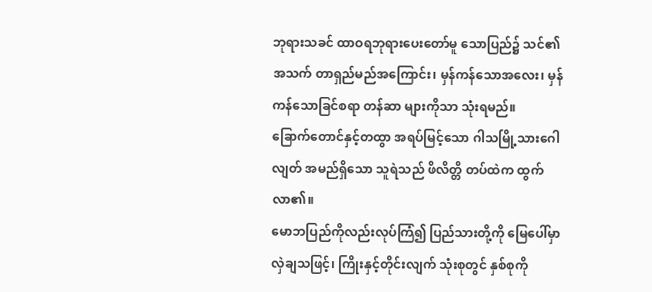ဘုရားသခင် ထာဝရဘုရားပေးတော်မူ သောပြည်၌ သင်၏အသက် တာရှည်မည်အကြောင်း၊ မှန်ကန်သောအလေး၊ မှန်ကန်သောခြင်စရာ တန်ဆာ များကိုသာ သုံးရမည်။
ခြောက်တောင်နှင့်တထွာ အရပ်မြင့်သော ဂါသမြို့သားဂေါလျတ် အမည်ရှိသော သူရဲသည် ဖိလိတ္တိ တပ်ထဲက ထွက်လာ၏။
မောဘပြည်ကိုလည်းလုပ်ကြံ၍ ပြည်သားတို့ကို မြေပေါ်မှာ လှဲချသဖြင့်၊ ကြိုးနှင့်တိုင်းလျက် သုံးစုတွင် နှစ်စုကို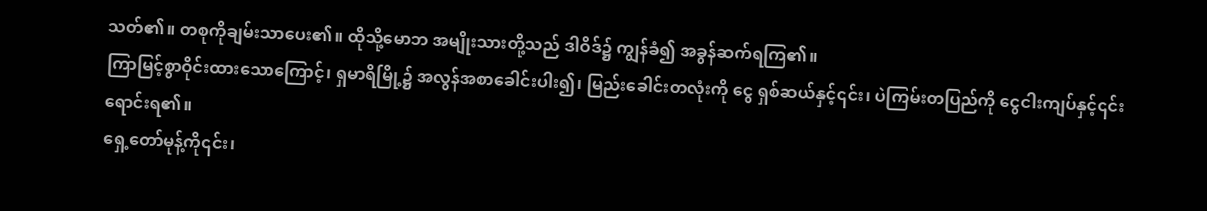သတ်၏။ တစုကိုချမ်းသာပေး၏။ ထိုသို့မောဘ အမျိုးသားတို့သည် ဒါဝိဒ်၌ ကျွန်ခံ၍ အခွန်ဆက်ရကြ၏။
ကြာမြင့်စွာဝိုင်းထားသောကြောင့်၊ ရှမာရိမြို့၌ အလွန်အစာခေါင်းပါး၍၊ မြည်းခေါင်းတလုံးကို ငွေ ရှစ်ဆယ်နှင့်၎င်း၊ ပဲကြမ်းတပြည်ကို ငွေငါးကျပ်နှင့်၎င်း ရောင်းရ၏။
ရှေ့တော်မုန့်ကို၎င်း၊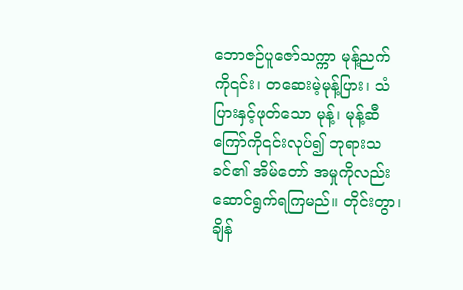ဘောဇဉ်ပူဇော်သက္ကာ မုန့်ညက်ကို၎င်း၊ တဆေးမဲ့မုန့်ပြား၊ သံပြားနှင့်ဖုတ်သော မုန့်၊ မုန့်ဆီကြော်ကို၎င်းလုပ်၍ ဘုရားသခင်၏ အိမ်တော် အမှုကိုလည်း ဆောင်ရွက်ရကြမည်။ တိုင်းတွာ၊ ချိန်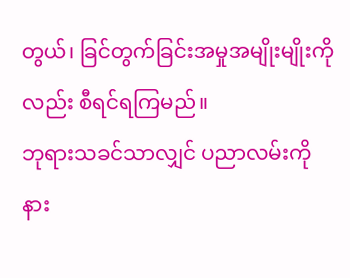တွယ်၊ ခြင်တွက်ခြင်းအမှုအမျိုးမျိုးကိုလည်း စီရင်ရကြမည်။
ဘုရားသခင်သာလျှင် ပညာလမ်းကို နား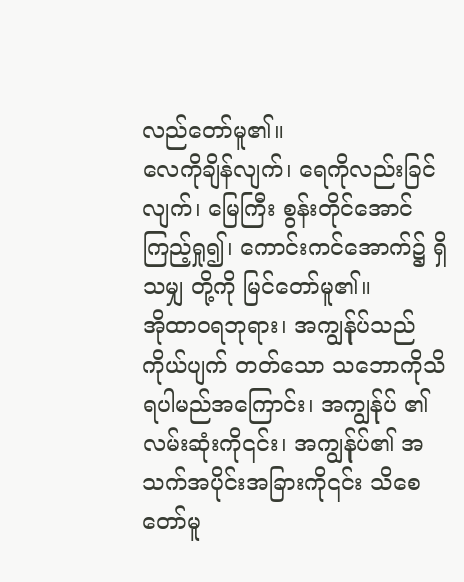လည်တော်မူ၏။
လေကိုချိန်လျက်၊ ရေကိုလည်းခြင်လျက်၊ မြေကြီး စွန်းတိုင်အောင် ကြည့်ရှု၍၊ ကောင်းကင်အောက်၌ ရှိသမျှ တို့ကို မြင်တော်မူ၏။
အိုထာဝရဘုရား၊ အကျွန်ုပ်သည် ကိုယ်ပျက် တတ်သော သဘောကိုသိရပါမည်အကြောင်း၊ အကျွန်ုပ် ၏လမ်းဆုံးကို၎င်း၊ အကျွန်ုပ်၏ အသက်အပိုင်းအခြားကို၎င်း သိစေတော်မူ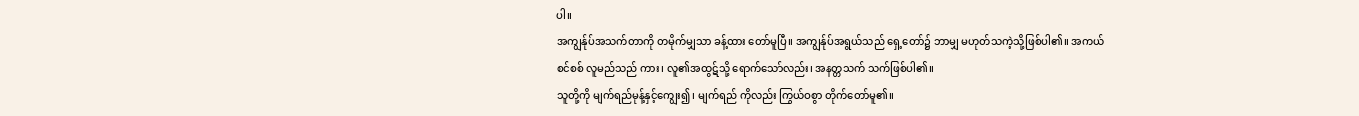ပါ။
အကျွန်ုပ်အသက်တာကို တမိုက်မျှသာ ခန့်ထား တော်မူပြီ။ အကျွန်ုပ်အရွယ်သည် ရှေ့တော်၌ ဘာမျှ မဟုတ်သကဲ့သို့ဖြစ်ပါ၏။ အကယ်စင်စစ် လူမည်သည် ကား၊ လူ၏အထွဋ်သို့ ရောက်သော်လည်း၊ အနတ္တသက် သက်ဖြစ်ပါ၏။
သူတို့ကို မျက်ရည်မုန့်နှင့်ကျွေး၍၊ မျက်ရည် ကိုလည်း ကြွယ်ဝစွာ တိုက်တော်မူ၏။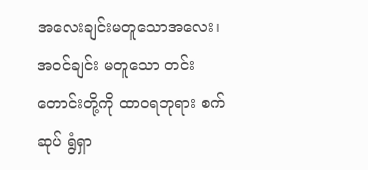အလေးချင်းမတူသောအလေး၊ အဝင်ချင်း မတူသော တင်းတောင်းတို့ကို ထာဝရဘုရား စက်ဆုပ် ရွံရှာ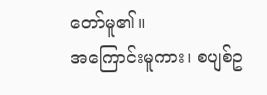တော်မူ၏။
အကြောင်းမူကား၊ စပျစ်ဥ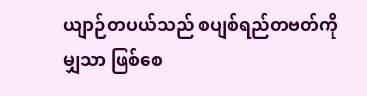ယျာဉ်တပယ်သည် စပျစ်ရည်တဗတ်ကိုမျှသာ ဖြစ်စေ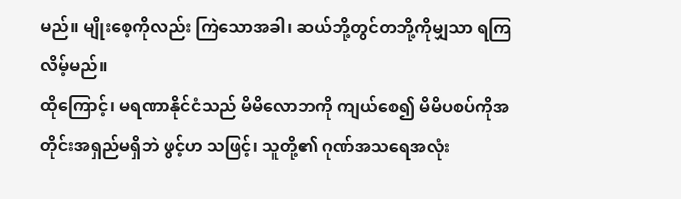မည်။ မျိုးစေ့ကိုလည်း ကြဲသောအခါ၊ ဆယ်ဘို့တွင်တဘို့ကိုမျှသာ ရကြလိမ့်မည်။
ထိုကြောင့်၊ မရဏာနိုင်ငံသည် မိမိလောဘကို ကျယ်စေ၍ မိမိပစပ်ကိုအတိုင်းအရှည်မရှိဘဲ ဖွင့်ဟ သဖြင့်၊ သူတို့၏ ဂုဏ်အသရေအလုံး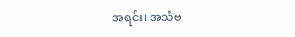အရင်း၊ အသံဗ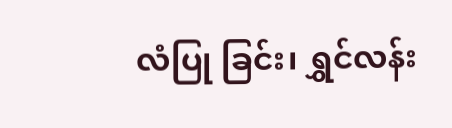လံပြု ခြင်း၊ ရွှင်လန်း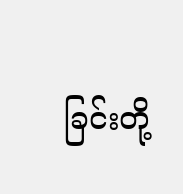ခြင်းတို့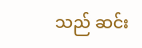သည် ဆင်း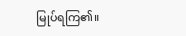မြုပ်ရကြ၏။